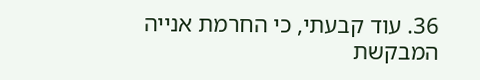36. עוד קבעתי, כי החרמת אנייה המבקשת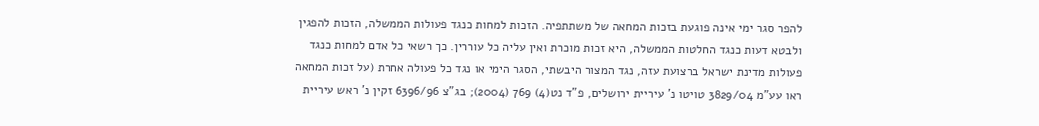להפר סגר ימי אינה פוגעת בזכות המחאה של משתתפיה. הזכות למחות כנגד פעולות הממשלה, הזכות להפגין ולבטא דעות כנגד החלטות הממשלה, היא זכות מוכרת ואין עליה כל עוררין. כך רשאי כל אדם למחות כנגד פעולות מדינת ישראל ברצועת עזה, נגד המצור היבשתי, הסגר הימי או נגד כל פעולה אחרת (על זכות המחאה ראו עע"מ 3829/04 טויטו נ' עיריית ירושלים, פ"ד נט(4) 769 (2004); בג"צ 6396/96 זקין נ' ראש עיריית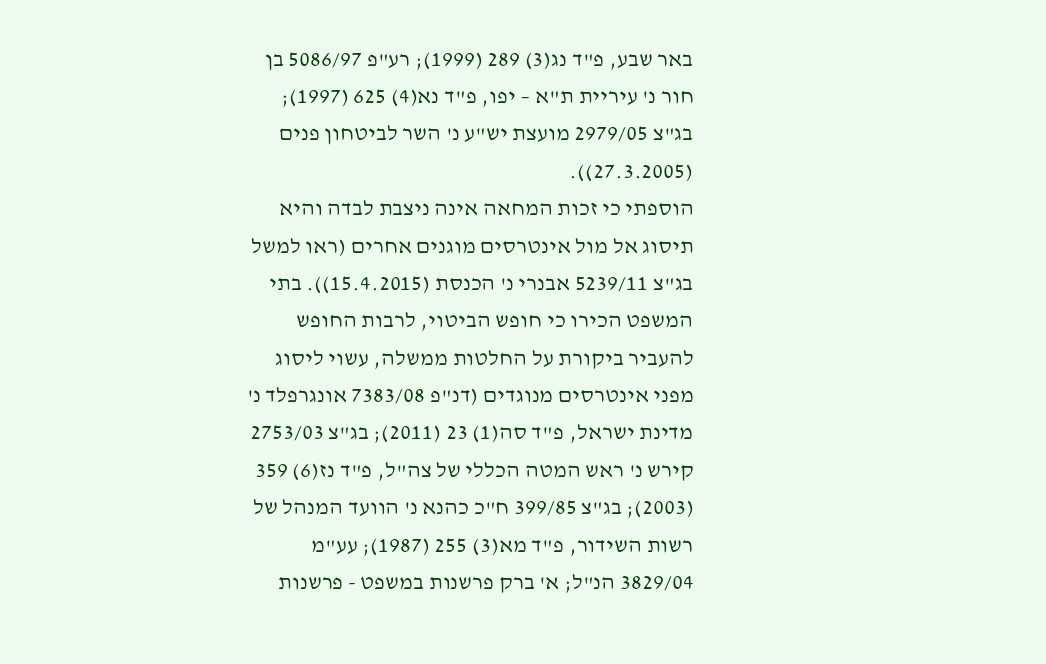באר שבע, פ"ד נג(3) 289 (1999); רע"פ 5086/97 בן חור נ' עיריית ת"א – יפו, פ"ד נא(4) 625 (1997); בג"צ 2979/05 מועצת יש"ע נ' השר לביטחון פנים (27.3.2005)).
הוספתי כי זכות המחאה אינה ניצבת לבדה והיא תיסוג אל מול אינטרסים מוגנים אחרים (ראו למשל בג"צ 5239/11 אבנרי נ' הכנסת (15.4.2015)). בתי המשפט הכירו כי חופש הביטוי, לרבות החופש להעביר ביקורת על החלטות ממשלה, עשוי ליסוג מפני אינטרסים מנוגדים (דנ"פ 7383/08 אונגרפלד נ' מדינת ישראל, פ"ד סה(1) 23 (2011); בג"צ 2753/03 קירש נ' ראש המטה הכללי של צה"ל, פ"ד נז(6) 359 (2003); בג"צ 399/85 ח"כ כהנא נ' הוועד המנהל של רשות השידור, פ"ד מא(3) 255 (1987); עע"מ 3829/04 הנ"ל; א' ברק פרשנות במשפט - פרשנות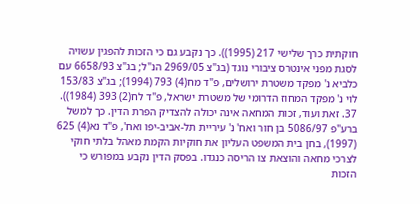חוקתית כרך שלישי 217 (1995)). כך נקבע גם כי הזכות להפגין עשויה לסגת מפני אינטרס ציבורי נוגד (בג"צ 2969/05 הנ"ל; בג"צ 6658/93 עם כלביא נ' מפקד משטרת ירושלים, פ"ד מח(4) 793 (1994); בג"צ 153/83 לוי נ' מפקד המחוז הדרומי של משטרת ישראל, פ"ד לח(2) 393 (1984)).
37. זאת ועוד, זכות המחאה אינה יכולה להצדיק הפרת הדין. כך למשל ברע"פ 5086/97 בן חור ואח' נ' עיריית תל-אביב-יפו ואח', פ"ד נא(4) 625 (1997), בחן בית המשפט העליון את חוקיות הקמת מאהל בלתי חוקי לצרכי מחאה והוצאת צו הריסה כנגדו. בפסק הדין נקבע במפורש כי הזכות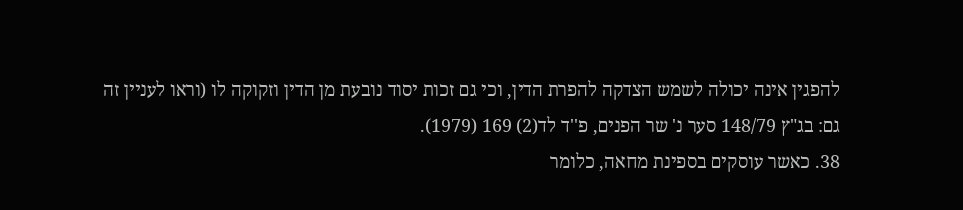להפגין אינה יכולה לשמש הצדקה להפרת הדין, וכי גם זכות יסוד נובעת מן הדין וזקוקה לו (וראו לעניין זה גם: בג"ץ 148/79 סער נ' שר הפנים, פ''ד לד(2) 169 (1979).
38. כאשר עוסקים בספינת מחאה, כלומר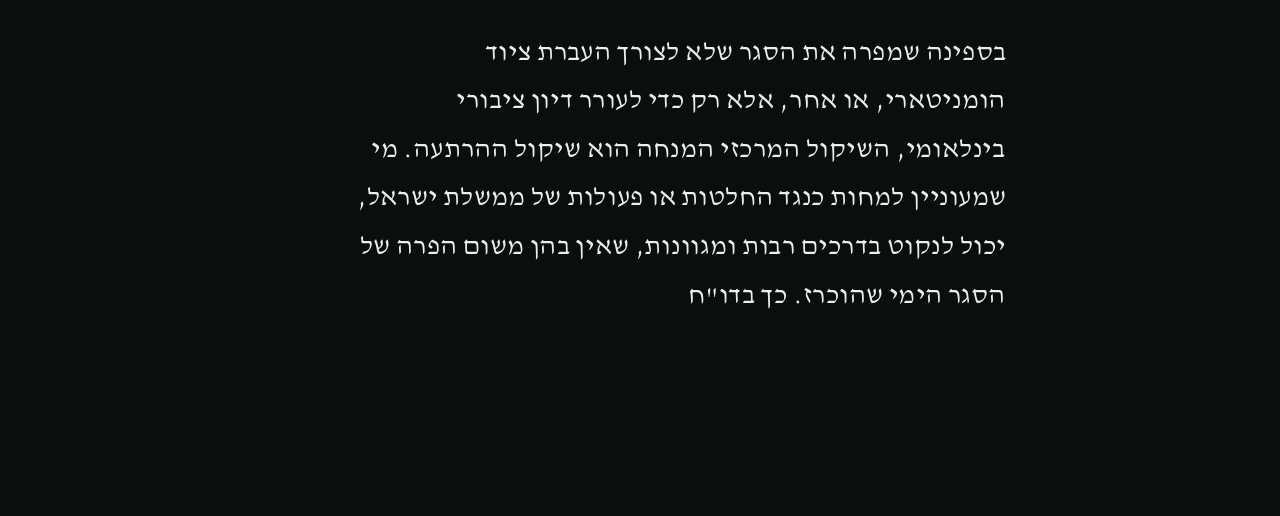בספינה שמפרה את הסגר שלא לצורך העברת ציוד הומניטארי, או אחר, אלא רק כדי לעורר דיון ציבורי בינלאומי, השיקול המרכזי המנחה הוא שיקול ההרתעה. מי שמעוניין למחות כנגד החלטות או פעולות של ממשלת ישראל, יכול לנקוט בדרכים רבות ומגוונות, שאין בהן משום הפרה של הסגר הימי שהוכרז. כך בדו"ח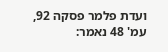ועדת פלמר פסקה 92, עמ' 48 נאמר: